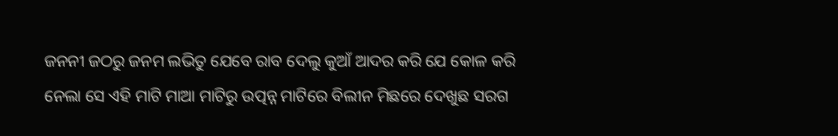ଜନନୀ ଜଠରୁ ଜନମ ଲଭିତୁ ଯେବେ ରାବ ଦେଲୁ କୁଆଁ ଆଦର କରି ଯେ କୋଳ କରି ନେଲା ସେ ଏହି ମାଟି ମାଆ ମାଟିରୁ ଉତ୍ପନ୍ନ ମାଟିରେ ବିଲୀନ ମିଛରେ ଦେଖୁଛ ସରଗ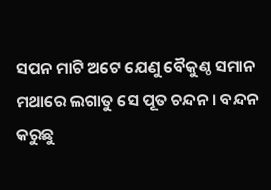ସପନ ମାଟି ଅଟେ ଯେଣୁ ବୈକୁଣ୍ଠ ସମାନ ମଥାରେ ଲଗାତୁ ସେ ପୂତ ଚନ୍ଦନ । ବନ୍ଦନ କରୁଛୁ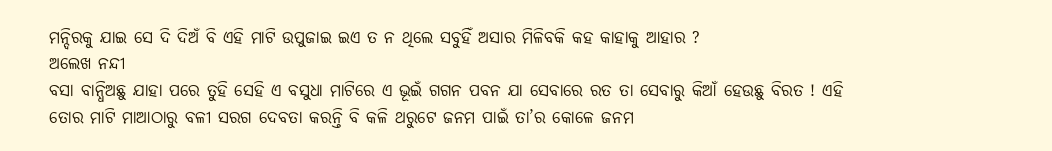ମନ୍ଦିରକୁ ଯାଇ ସେ ଦି ଦିଅଁ ବି ଏହି ମାଟି ଉପୁଜାଇ ଇଏ ତ ନ ଥିଲେ ସବୁହିଁ ଅସାର ମିଳିବକି କହ କାହାକୁ ଆହାର ?
ଅଲେଖ ନନ୍ଦୀ
ବସା ବାନ୍ଧିଅଛୁ ଯାହା ପରେ ତୁହି ସେହି ଏ ବସୁଧା ମାଟିରେ ଏ ଭୂଇଁ ଗଗନ ପବନ ଯା ସେବାରେ ରତ ତା ସେବାରୁ କିଆଁ ହେଉଛୁ ବିରତ ! ଏହି ତୋର ମାଟି ମାଆଠାରୁ ବଳୀ ସରଗ ଦେବତା କରନ୍ତି ବି କଳି ଥରୁଟେ ଜନମ ପାଇଁ ତା’ର କୋଳେ ଜନମ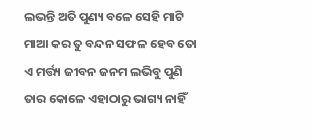ଲଭନ୍ତି ଅତି ପୁଣ୍ୟ ବଳେ ସେହି ମାଟି ମାଆ କର ତୁ ବନ୍ଦନ ସଫଳ ହେବ ତୋ ଏ ମର୍ତ୍ତ୍ୟ ଜୀବନ ଜନମ ଲଭିବୁ ପୁଣି ତାର କୋଳେ ଏହାଠାରୁ ଭାଗ୍ୟ ନାହିଁ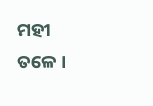ମହୀ ତଳେ ।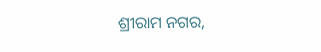ଶ୍ରୀରାମ ନଗର,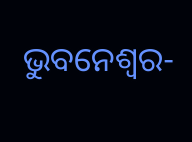ଭୁବନେଶ୍ୱର-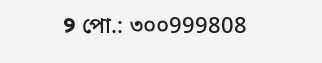୨ পো.: ৩০০999808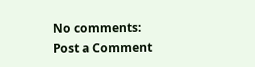No comments:
Post a Comment